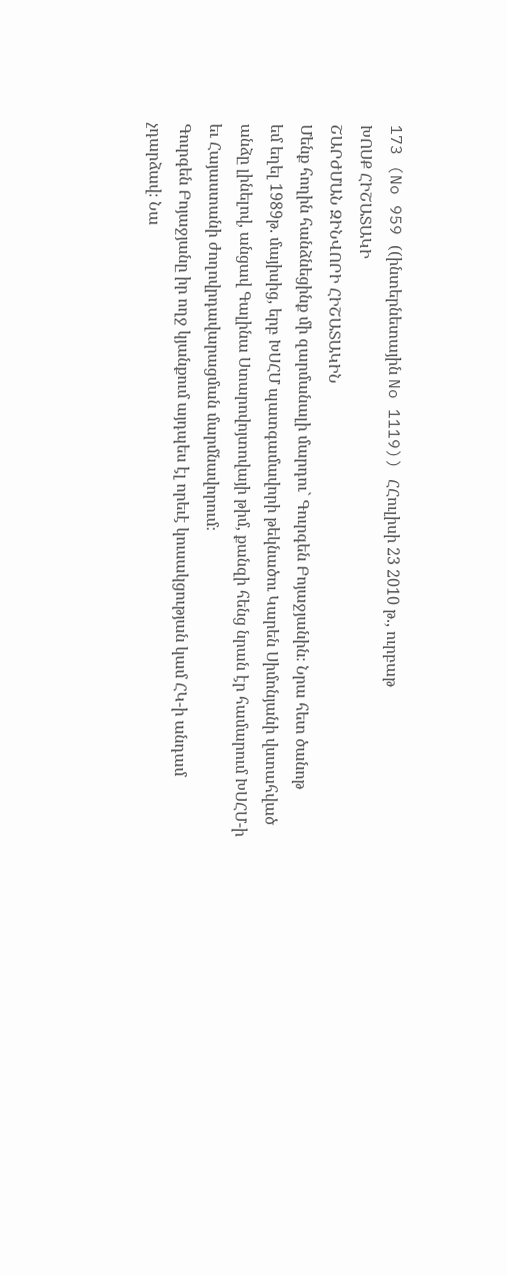173 (No 959 ((ինտերնետային No 1119)) ՀՀուլիսի 23 2010 թ., ուրբաթ
ԽՈՍՔ ՀԻՇԱՏԱԿԻ
ՇԱՐԺՄԱՆ ԶԻՆՎՈՐԻ ՀԻՇԱՏԱԿԻՆ
Մենք հողին հանձնեցինք մի զարմանալի մարդու` Գուրգեն Բոյաջյանին։ Նրա հետ ծանոթ
եմ եղել 1989թ. մայիսից, երբ ԽՍՀՄ պատգամավորի թեկնածու Կարեն Սիմոնյանի վստահված
անձը լինելով, անցավ Գալինա Ստարովոյտովայի թիմ, քանզի հենց նրան էր համարում ԽՍՀՄ-ի
եւ Հայաստանի ժողովրդավարացման մարմնավորում։
Գուրգեն Բոյաջյանը իր ողջ կյանքում այդպես էլ որեւէ կուսակցության կամ ՀԿ-ի անդամ
չդարձավ։ Նա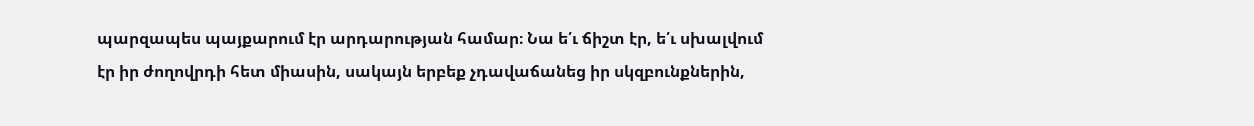պարզապես պայքարում էր արդարության համար։ Նա ե՛ւ ճիշտ էր, ե՛ւ սխալվում
էր իր ժողովրդի հետ միասին, սակայն երբեք չդավաճանեց իր սկզբունքներին,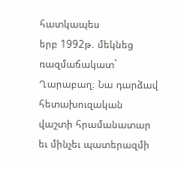հատկապես
երբ 1992թ. մեկնեց ռազմաճակատ` Ղարաբաղ։ Նա դարձավ հետախուզական վաշտի հրամանատար
եւ մինչեւ պատերազմի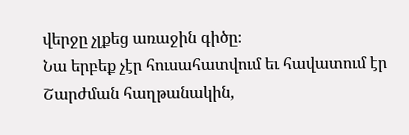վերջը չլքեց առաջին գիծը։
Նա երբեք չէր հուսահատվում եւ հավատում էր Շարժման հաղթանակին,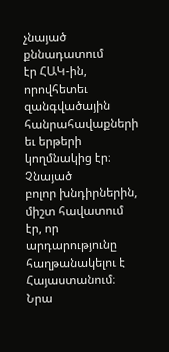չնայած քննադատում
էր ՀԱԿ-ին, որովհետեւ զանգվածային հանրահավաքների եւ երթերի կողմնակից էր։ Չնայած
բոլոր խնդիրներին, միշտ հավատում էր, որ արդարությունը հաղթանակելու է Հայաստանում։
Նրա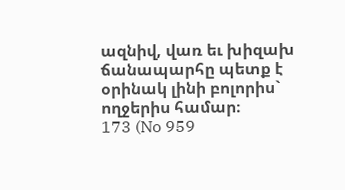ազնիվ, վառ եւ խիզախ ճանապարհը պետք է օրինակ լինի բոլորիս` ողջերիս համար։
173 (No 959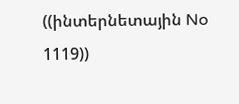((ինտերնետային No 1119))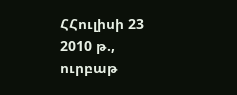ՀՀուլիսի 23 2010 թ., ուրբաթ